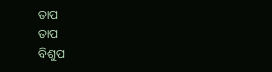ତାପ
ତାପ
ବିଶୁପ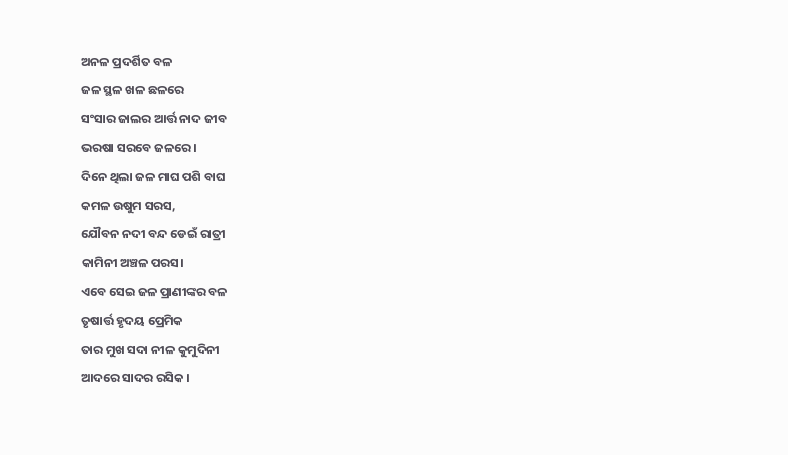ଅନଳ ପ୍ରଦର୍ଶିତ ବଳ
ଜଳ ସ୍ଥଳ ଖଳ ଛଳରେ
ସଂସାର ଜାଲର ଆର୍ତ୍ତ ନାଦ ଜୀବ
ଭରଷା ସରବେ ଜଳରେ।
ଦିନେ ଥିଲା ଜଳ ମାଘ ପଶି ବାଘ
କମଳ ଉଷୁମ ସରସ,
ଯୌବନ ନଦୀ ବନ୍ଦ ଡେଇଁ ରାତ୍ରୀ
କାମିନୀ ଅଞ୍ଚଳ ପରସ।
ଏବେ ସେଇ ଜଳ ପ୍ରାଣୀଙ୍କର ବଳ
ତୃଷାର୍ତ୍ତ ହୃଦୟ ପ୍ରେମିକ
ତାର ମୁଖ ସଦା ନୀଳ କୁମୁଦିନୀ
ଆଦରେ ସାଦର ରସିକ ।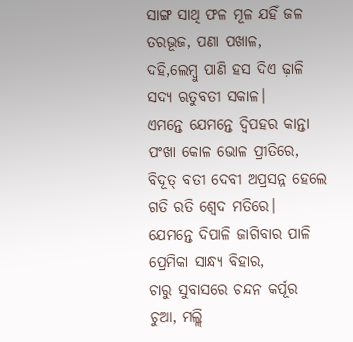ସାଙ୍ଗ ସାଥି ଫଳ ମୂଳ ଯହିଁ ଜଳ
ତରଭୂଜ, ପଣା ପଖାଳ,
ଦହି,ଲେମ୍ବୁ ପାଣି ହସ ଦିଏ ଢ଼ାଳି
ସଦ୍ୟ ଋତୁବତୀ ସକାଳ।
ଏମନ୍ତେ ଯେମନ୍ତେ ଦ୍ୱିପହର କାନ୍ତା
ପଂଖା କୋଳ ଭୋଳ ପ୍ରୀତିରେ,
ବିଦୂତ୍ ବତୀ ଦେବୀ ଅପ୍ରସନ୍ନ ହେଲେ
ଗତି ରତି ଶ୍ୱେଦ ମତିରେ।
ଯେମନ୍ତେ ଦିପାଳି ଜାଗିବାର ପାଳି
ପ୍ରେମିକା ସାନ୍ଧ୍ୟ ବିହାର,
ଚାରୁ ସୁବାସରେ ଚନ୍ଦନ କର୍ପୂର
ଚୁଆ, ମଲ୍ଲି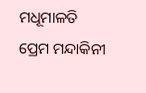ମଧୂମାଳତି
ପ୍ରେମ ମନ୍ଦାକିନୀ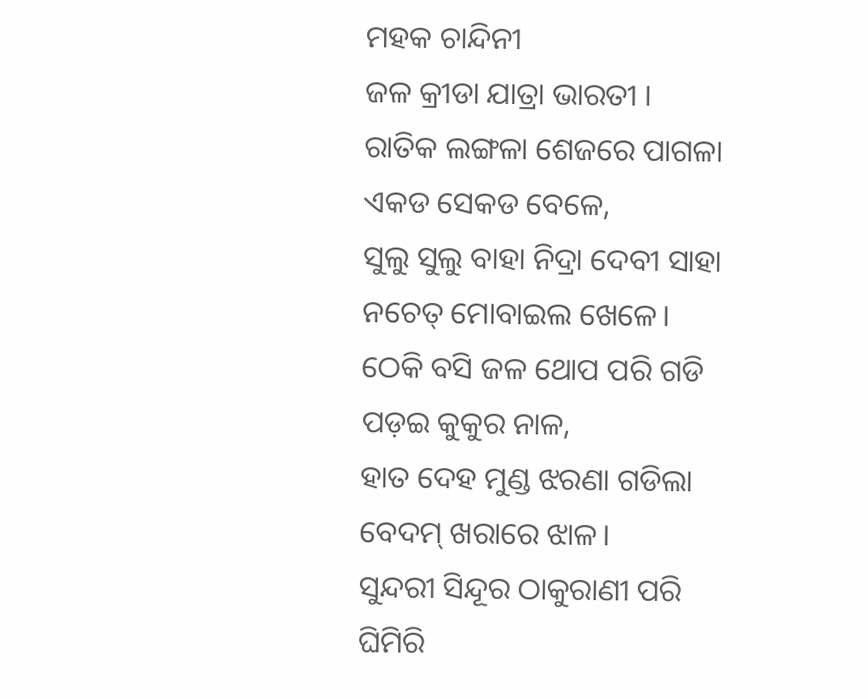ମହକ ଚାନ୍ଦିନୀ
ଜଳ କ୍ରୀଡା ଯାତ୍ରା ଭାରତୀ ।
ରାତିକ ଲଙ୍ଗଳା ଶେଜରେ ପାଗଳା
ଏକଡ ସେକଡ ବେଳେ,
ସୁଲୁ ସୁଲୁ ବାହା ନିଦ୍ରା ଦେବୀ ସାହା
ନଚେତ୍ ମୋବାଇଲ ଖେଳେ।
ଠେକି ବସି ଜଳ ଥୋପ ପରି ଗଡି
ପଡ଼ଇ କୁକୁର ନାଳ,
ହାତ ଦେହ ମୁଣ୍ଡ ଝରଣା ଗଡିଲା
ବେଦମ୍ ଖରାରେ ଝାଳ।
ସୁନ୍ଦରୀ ସିନ୍ଦୂର ଠାକୁରାଣୀ ପରି
ଘିମିରି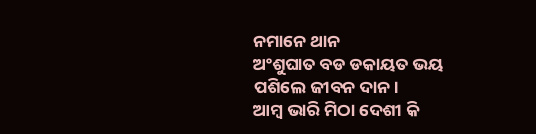ନମାନେ ଥାନ
ଅଂଶୁଘାତ ବଡ ଡକାୟତ ଭୟ
ପଶିଲେ ଜୀବନ ଦାନ।
ଆମ୍ବ ଭାରି ମିଠା ଦେଶୀ କି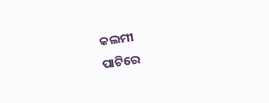କଲମୀ
ପାଟିରେ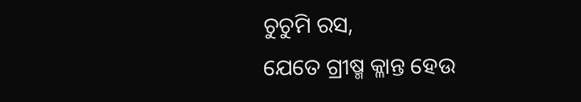ଚୁଚୁମି ରସ,
ଯେତେ ଗ୍ରୀଷ୍ମ କ୍ଳାନ୍ତ ହେଉ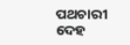ପଥଚାରୀ
ଦେହ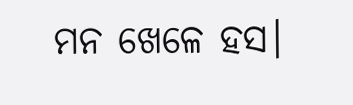ମନ ଖେଳେ ହସ।